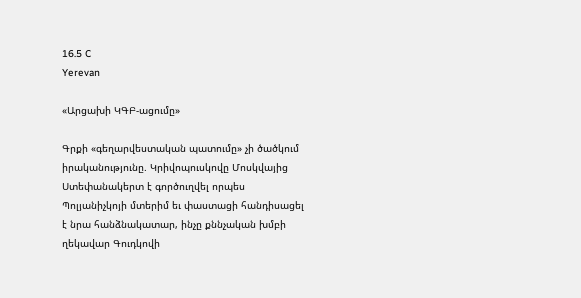16.5 C
Yerevan

«Արցախի ԿԳԲ-ացումը»

Գրքի «գեղարվեստական պատումը» չի ծածկում իրականությունը. Կրիվոպուսկովը Մոսկվայից Ստեփանակերտ է գործուղվել որպես Պոլյանիչկոյի մտերիմ եւ փաստացի հանդիսացել է նրա հանձնակատար, ինչը քննչական խմբի ղեկավար Գուդկովի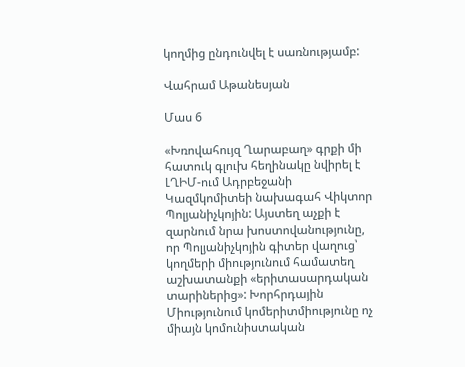կողմից ընդունվել է սառնությամբ:

Վահրամ Աթանեսյան

Մաս 6

«Խռովահույզ Ղարաբաղ» գրքի մի հատուկ գլուխ հեղինակը նվիրել է ԼՂԻՄ-ում Ադրբեջանի Կազմկոմիտեի նախագահ Վիկտոր Պոլյանիչկոյին: Այստեղ աչքի է զարնում նրա խոստովանությունը, որ Պոլյանիչկոյին գիտեր վաղուց՝ կողմերի միությունում համատեղ աշխատանքի «երիտասարդական տարիներից»: Խորհրդային Միությունում կոմերիտմիությունը ոչ միայն կոմունիստական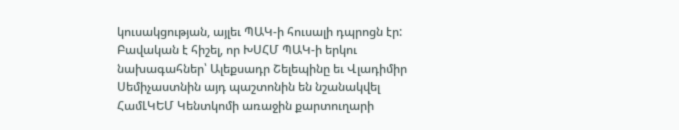կուսակցության, այլեւ ՊԱԿ‑ի հուսալի դպրոցն էր: Բավական է հիշել, որ ԽՍՀՄ ՊԱԿ‑ի երկու նախագահներ՝ Ալեքսադր Շելեպինը եւ Վլադիմիր Սեմիչաստնին այդ պաշտոնին են նշանակվել ՀամԼԿԵՄ Կենտկոմի առաջին քարտուղարի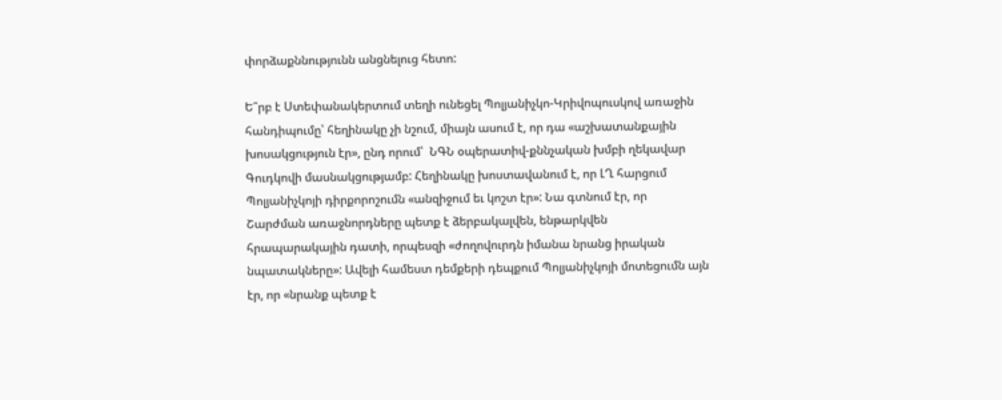փորձաքննությունն անցնելուց հետո:

Ե՞րբ է Ստեփանակերտում տեղի ունեցել Պոլյանիչկո-Կրիվոպուսկով առաջին հանդիպումը՝ հեղինակը չի նշում, միայն ասում է, որ դա «աշխատանքային խոսակցություն էր», ընդ որում՝  ՆԳՆ օպերատիվ-քննչական խմբի ղեկավար Գուդկովի մասնակցությամբ: Հեղինակը խոստավանում է, որ ԼՂ հարցում Պոլյանիչկոյի դիրքորոշումն «անզիջում եւ կոշտ էր»: Նա գտնում էր, որ Շարժման առաջնորդները պետք է ձերբակալվեն, ենթարկվեն հրապարակային դատի, որպեսզի «ժողովուրդն իմանա նրանց իրական նպատակները»: Ավելի համեստ դեմքերի դեպքում Պոլյանիչկոյի մոտեցումն այն էր, որ «նրանք պետք է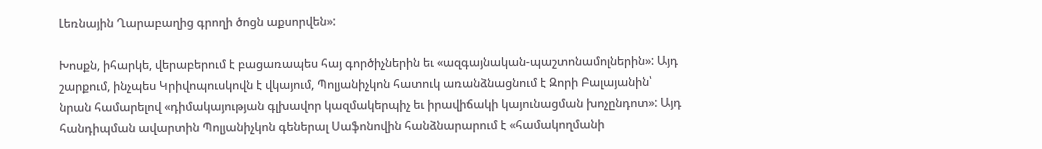Լեռնային Ղարաբաղից գրողի ծոցն աքսորվեն»:

Խոսքն, իհարկե, վերաբերում է բացառապես հայ գործիչներին եւ «ազգայնական-պաշտոնամոլներին»: Այդ շարքում, ինչպես Կրիվոպուսկովն է վկայում, Պոլյանիչկոն հատուկ առանձնացնում է Զորի Բալայանին՝ նրան համարելով «դիմակայության գլխավոր կազմակերպիչ եւ իրավիճակի կայունացման խոչընդոտ»: Այդ հանդիպման ավարտին Պոլյանիչկոն գեներալ Սաֆոնովին հանձնարարում է «համակողմանի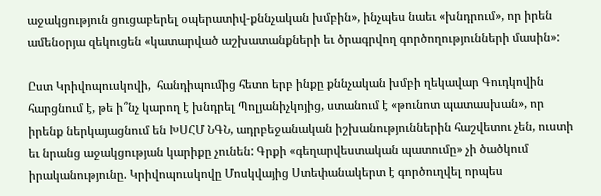աջակցություն ցուցաբերել օպերատիվ-քննչական խմբին», ինչպես նաեւ «խնդրում», որ իրեն ամենօրյա զեկուցեն «կատարված աշխատանքների եւ ծրագրվող գործողությունների մասին»:

Ըստ Կրիվոպուսկովի,  հանդիպումից հետո երբ ինքը քննչական խմբի ղեկավար Գուդկովին հարցնում է, թե ի՞նչ կարող է խնդրել Պոլյանիչկոյից, ստանում է «թունոտ պատասխան», որ իրենք ներկայացնում են ԽՍՀՄ ՆԳՆ, ադրբեջանական իշխանություններին հաշվետու չեն, ուստի եւ նրանց աջակցության կարիքը չունեն: Գրքի «գեղարվեստական պատումը» չի ծածկում իրականությունը. Կրիվոպուսկովը Մոսկվայից Ստեփանակերտ է գործուղվել որպես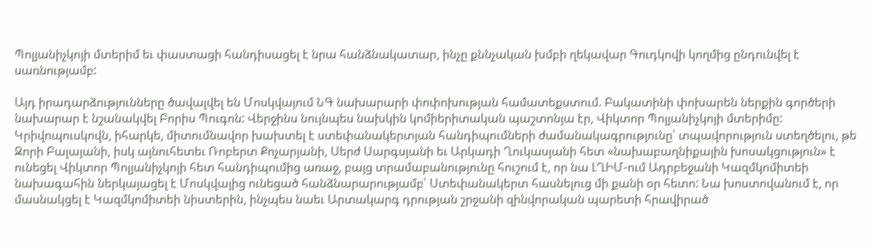Պոլյանիչկոյի մտերիմ եւ փաստացի հանդիսացել է նրա հանձնակատար, ինչը քննչական խմբի ղեկավար Գուդկովի կողմից ընդունվել է սառնությամբ:

Այդ իրադարձությունները ծավալվել են Մոսկվայում ՆԳ նախարարի փոփոխության համատեքստում. Բակատինի փոխարեն ներքին գործերի նախարար է նշանակվել Բորիս Պուգոն: Վերջինս նույնպես նախկին կոմիերիտական պաշտոնյա էր, Վիկտոր Պոլյանիչկոյի մտերիմը: Կրիվոպուսկովն, իհարկե, միտումնավոր խախտել է ստեփանակերտյան հանդիպումների ժամանակագրությունը՝ տպավորություն ստեղծելու, թե Զորի Բալայանի, իսկ այնուհետեւ Ռոբերտ Քոչարյանի, Սերժ Սարգսյանի եւ Արկադի Ղուկասյանի հետ «նախաբաղնիքային խոսակցություն» է ունեցել Վիկտոր Պոլյանիչկոյի հետ հանդիպումից առաջ, բայց տրամաբանությունը հուշում է, որ նա ԼՂԻՄ-ում Ադրբեջանի Կազմկոմիտեի նախագահին ներկայացել է Մոսկվայից ունեցած հանձնարարությամբ՝ Ստեփանակերտ հասնելուց մի քանի օր հետո: Նա խոստովանում է, որ մասնակցել է Կազմկոմիտեի նիստերին, ինչպես նաեւ Արտակարգ դրության շրջանի զինվորական պարետի հրավիրած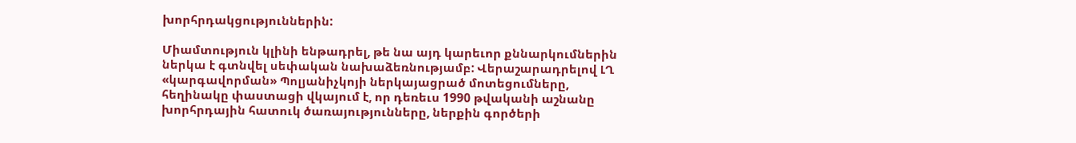խորհրդակցություններին:

Միամտություն կլինի ենթադրել, թե նա այդ կարեւոր քննարկումներին ներկա է գտնվել սեփական նախաձեռնությամբ: Վերաշարադրելով ԼՂ «կարգավորման» Պոլյանիչկոյի ներկայացրած մոտեցումները, հեղինակը փաստացի վկայում է, որ դեռեւս 1990 թվականի աշնանը խորհրդային հատուկ ծառայությունները, ներքին գործերի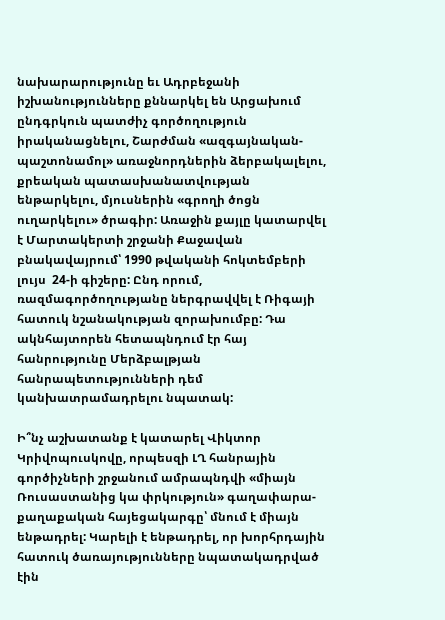նախարարությունը եւ Ադրբեջանի իշխանությունները քննարկել են Արցախում ընդգրկուն պատժիչ գործողություն իրականացնելու, Շարժման «ազգայնական-պաշտոնամոլ» առաջնորդներին ձերբակալելու, քրեական պատասխանատվության ենթարկելու, մյուսներին «գրողի ծոցն ուղարկելու» ծրագիր: Առաջին քայլը կատարվել է Մարտակերտի շրջանի Քաջավան բնակավայրում՝ 1990 թվականի հոկտեմբերի լույս  24‑ի գիշերը: Ընդ որում, ռազմագործողությանը ներգրավվել է Ռիգայի հատուկ նշանակության զորախումբը: Դա ակնհայտորեն հետապնդում էր հայ հանրությունը Մերձբալթյան հանրապետությունների դեմ կանխատրամադրելու նպատակ:

Ի՞նչ աշխատանք է կատարել Վիկտոր Կրիվոպուսկովը, որպեսզի ԼՂ հանրային գործիչների շրջանում ամրապնդվի «միայն Ռուսաստանից կա փրկություն» գաղափարա-քաղաքական հայեցակարգը՝ մնում է միայն ենթադրել: Կարելի է ենթադրել, որ խորհրդային հատուկ ծառայությունները նպատակադրված էին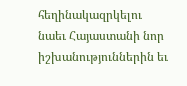հեղինակազրկելու նաեւ Հայաստանի նոր իշխանություններին եւ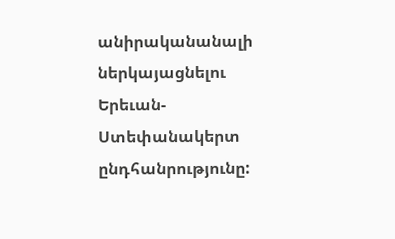անիրականանալի ներկայացնելու Երեւան-Ստեփանակերտ ընդհանրությունը: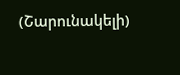(Շարունակելի)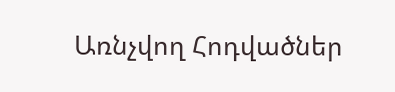Առնչվող Հոդվածներ